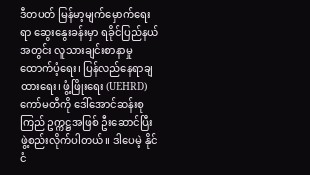ဒီတပတ် မြန်မာ့မျက်မှောက်ရေးရာ ဆွေးနွေးခန်းမှာ ရခိုင်ပြည်နယ်အတွင်း လူသားချင်းစာနာမှုထောက်ပံ့ရေး၊ ပြန်လည်နေရာချထားရေး၊ ဖွံ့ဖြိုးရေး (UEHRD) ကော်မတီကို ဒေါ်အောင်ဆန်းစုကြည် ဥက္ကဋ္ဌအဖြစ် ဦးဆောင်ပြီး ဖွဲ့စည်းလိုက်ပါတယ်။ ဒါပေမဲ့ နိုင်ငံ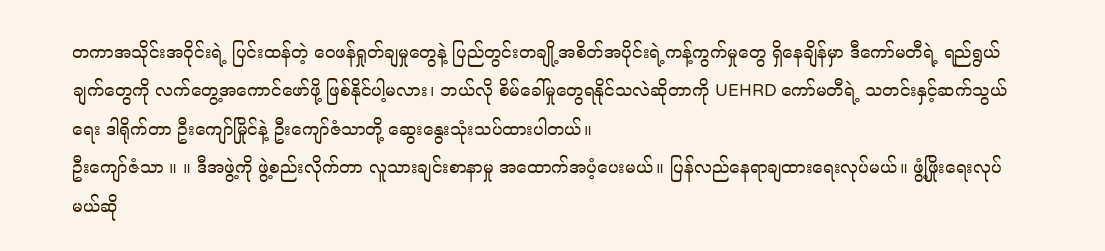တကာအသိုင်းအဝိုင်းရဲ့ ပြင်းထန်တဲ့ ဝေဖန်ရှုတ်ချမှုတွေနဲ့ ပြည်တွင်းတချို့အစိတ်အပိုင်းရဲ့ကန့်ကွက်မှုတွေ ရှိနေချိန်မှာ ဒီကော်မတီရဲ့ ရည်ရွယ်ချက်တွေကို လက်တွေ့အကောင်ဖော်ဖို့ ဖြစ်နိုင်ပါ့မလား၊ ဘယ်လို စိမ်ခေါ်မှုတွေရနိုင်သလဲဆိုတာကို UEHRD ကော်မတီရဲ့ သတင်းနှင့်ဆက်သွယ်ရေး ဒါရိုက်တာ ဦးကျော်မြိုင်နဲ့ ဦးကျော်ဇံသာတို့ ဆွေးနွေးသုံးသပ်ထားပါတယ်။
ဦးကျော်ဇံသာ ။ ။ ဒီအဖွဲ့ကို ဖွဲ့စည်းလိုက်တာ လူသားချင်းစာနာမှု အထောက်အပံ့ပေးမယ်။ ပြန်လည်နေရာချထားရေးလုပ်မယ်။ ဖွံ့ဖြိုးရေးလုပ်မယ်ဆို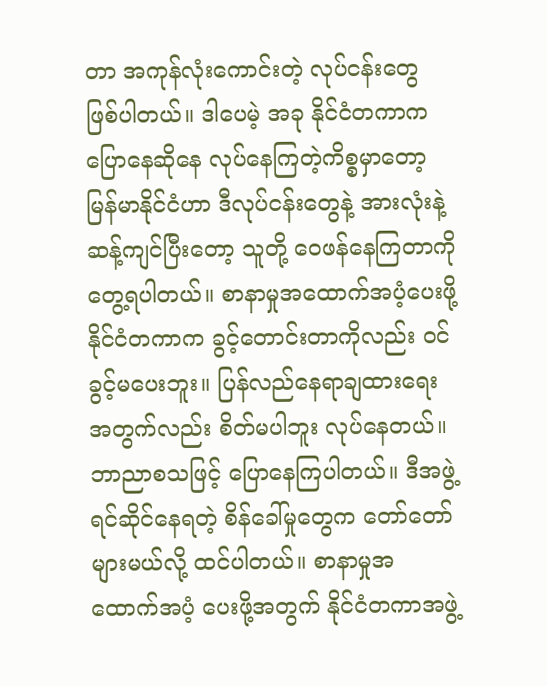တာ အကုန်လုံးကောင်းတဲ့ လုပ်ငန်းတွေ ဖြစ်ပါတယ်။ ဒါပေမဲ့ အခု နိုင်ငံတကာက ပြောနေဆိုနေ လုပ်နေကြတဲ့ကိစ္စမှာတော့ မြန်မာနိုင်ငံဟာ ဒီလုပ်ငန်းတွေနဲ့ အားလုံးနဲ့ ဆန့်ကျင်ပြီးတော့ သူတို့ ဝေဖန်နေကြတာကို တွေ့ရပါတယ်။ စာနာမှုအထောက်အပံ့ပေးဖို့ နိုင်ငံတကာက ခွင့်တောင်းတာကိုလည်း ဝင်ခွင့်မပေးဘူး။ ပြန်လည်နေရာချထားရေးအတွက်လည်း စိတ်မပါဘူး လုပ်နေတယ်။ ဘာညာစသဖြင့် ပြောနေကြပါတယ်။ ဒီအဖွဲ့ ရင်ဆိုင်နေရတဲ့ စိန်ခေါ်မှုတွေက တော်တော်များမယ်လို့ ထင်ပါတယ်။ စာနာမှုအထောက်အပံ့ ပေးဖို့အတွက် နိုင်ငံတကာအဖွဲ့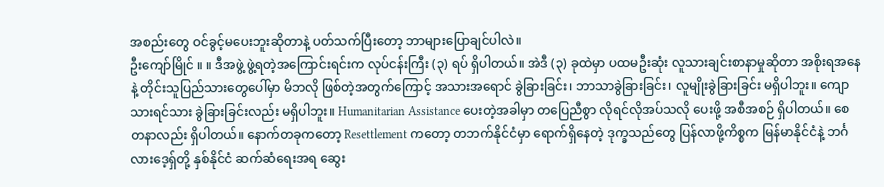အစည်းတွေ ဝင်ခွင့်မပေးဘူးဆိုတာနဲ့ ပတ်သက်ပြီးတော့ ဘာများပြောချင်ပါလဲ။
ဦးကျော်မြိုင် ။ ။ ဒီအဖွဲ့ ဖွဲ့ရတဲ့အကြောင်းရင်းက လုပ်ငန်းကြီး (၃) ရပ် ရှိပါတယ်။ အဲဒီ (၃) ခုထဲမှာ ပထမဦးဆုံး လူသားချင်းစာနာမှုဆိုတာ အစိုးရအနေနဲ့ တိုင်းသူပြည်သားတွေပေါ်မှာ မိဘလို ဖြစ်တဲ့အတွက်ကြောင့် အသားအရောင် ခွဲခြားခြင်း၊ ဘာသာခွဲခြားခြင်း၊ လူမျိုးခွဲခြားခြင်း မရှိပါဘူး။ ကျောသားရင်သား ခွဲခြားခြင်းလည်း မရှိပါဘူး။ Humanitarian Assistance ပေးတဲ့အခါမှာ တပြေညီစွာ လိုရင်လိုအပ်သလို ပေးဖို့ အစီအစဉ် ရှိပါတယ်။ စေတနာလည်း ရှိပါတယ်။ နောက်တခုကတော့ Resettlement ကတော့ တဘက်နိုင်ငံမှာ ရောက်ရှိနေတဲ့ ဒုက္ခသည်တွေ ပြန်လာဖို့ကိစ္စက မြန်မာနိုင်ငံနဲ့ ဘင်္ဂလားဒေ့ရှ်တို့ နှစ်နိုင်ငံ ဆက်ဆံရေးအရ ဆွေး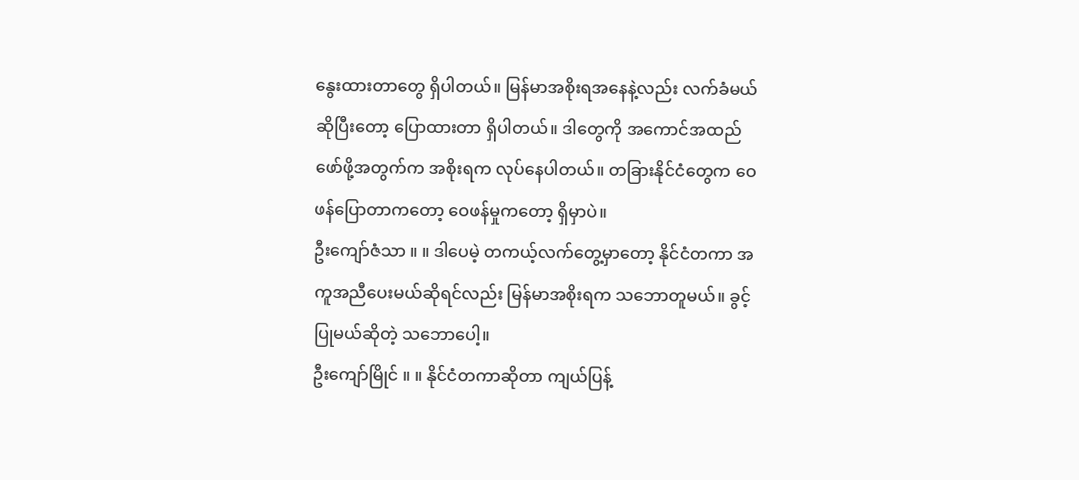နွေးထားတာတွေ ရှိပါတယ်။ မြန်မာအစိုးရအနေနဲ့လည်း လက်ခံမယ်ဆိုပြီးတော့ ပြောထားတာ ရှိပါတယ်။ ဒါတွေကို အကောင်အထည် ဖော်ဖို့အတွက်က အစိုးရက လုပ်နေပါတယ်။ တခြားနိုင်ငံတွေက ဝေဖန်ပြောတာကတော့ ဝေဖန်မှုကတော့ ရှိမှာပဲ။
ဦးကျော်ဇံသာ ။ ။ ဒါပေမဲ့ တကယ့်လက်တွေ့မှာတော့ နိုင်ငံတကာ အကူအညီပေးမယ်ဆိုရင်လည်း မြန်မာအစိုးရက သဘောတူမယ်။ ခွင့်ပြုမယ်ဆိုတဲ့ သဘောပေါ့။
ဦးကျော်မြိုင် ။ ။ နိုင်ငံတကာဆိုတာ ကျယ်ပြန့်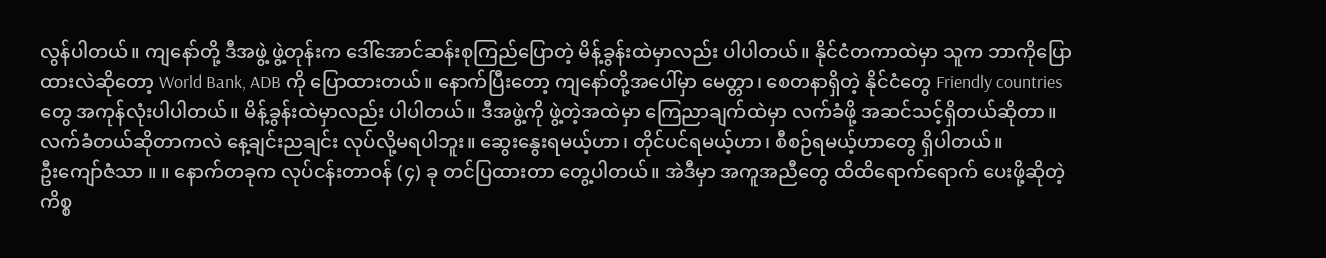လွန်ပါတယ်။ ကျနော်တို့ ဒီအဖွဲ့ ဖွဲ့တုန်းက ဒေါ်အောင်ဆန်းစုကြည်ပြောတဲ့ မိန့်ခွန်းထဲမှာလည်း ပါပါတယ်။ နိုင်ငံတကာထဲမှာ သူက ဘာကိုပြောထားလဲဆိုတော့ World Bank, ADB ကို ပြောထားတယ်။ နောက်ပြီးတော့ ကျနော်တို့အပေါ်မှာ မေတ္တာ၊ စေတနာရှိတဲ့ နိုင်ငံတွေ Friendly countries တွေ အကုန်လုံးပါပါတယ်။ မိန့်ခွန်းထဲမှာလည်း ပါပါတယ်။ ဒီအဖွဲ့ကို ဖွဲ့တဲ့အထဲမှာ ကြေညာချက်ထဲမှာ လက်ခံဖို့ အဆင်သင့်ရှိတယ်ဆိုတာ။ လက်ခံတယ်ဆိုတာကလဲ နေ့ချင်းညချင်း လုပ်လို့မရပါဘူး။ ဆွေးနွေးရမယ့်ဟာ၊ တိုင်ပင်ရမယ့်ဟာ၊ စီစဉ်ရမယ့်ဟာတွေ ရှိပါတယ်။
ဦးကျော်ဇံသာ ။ ။ နောက်တခုက လုပ်ငန်းတာဝန် (၄) ခု တင်ပြထားတာ တွေ့ပါတယ်။ အဲဒီမှာ အကူအညီတွေ ထိထိရောက်ရောက် ပေးဖို့ဆိုတဲ့ ကိစ္စ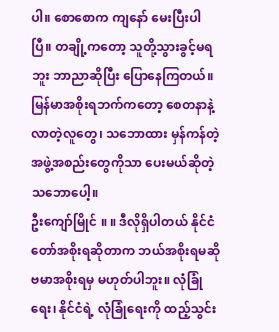ပါ။ စောစောက ကျနော် မေးပြီးပါပြီ။ တချို့ကတော့ သူတို့သွားခွင့်မရဘူး ဘာညာဆိုပြီး ပြောနေကြတယ်။ မြန်မာအစိုးရဘက်ကတော့ စေတနာနဲ့ လာတဲ့လူတွေ၊ သဘောထား မှန်ကန်တဲ့ အဖွဲ့အစည်းတွေကိုသာ ပေးမယ်ဆိုတဲ့ သဘောပေါ့။
ဦးကျော်မြိုင် ။ ။ ဒီလိုရှိပါတယ် နိုင်ငံတော်အစိုးရဆိုတာက ဘယ်အစိုးရမဆို ဗမာအစိုးရမှ မဟုတ်ပါဘူး။ လုံခြုံရေး၊ နိုင်ငံရဲ့ လုံခြုံရေးကို ထည့်သွင်း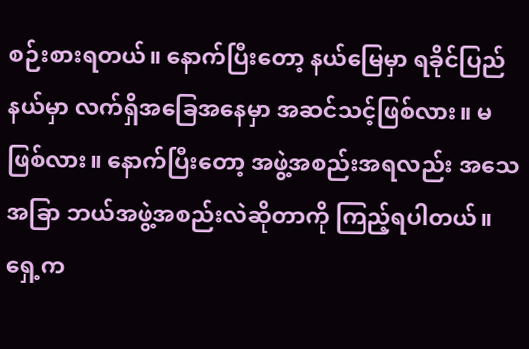စဉ်းစားရတယ်။ နောက်ပြီးတော့ နယ်မြေမှာ ရခိုင်ပြည်နယ်မှာ လက်ရှိအခြေအနေမှာ အဆင်သင့်ဖြစ်လား။ မဖြစ်လား။ နောက်ပြီးတော့ အဖွဲ့အစည်းအရလည်း အသေအခြာ ဘယ်အဖွဲ့အစည်းလဲဆိုတာကို ကြည့်ရပါတယ်။ ရှေ့က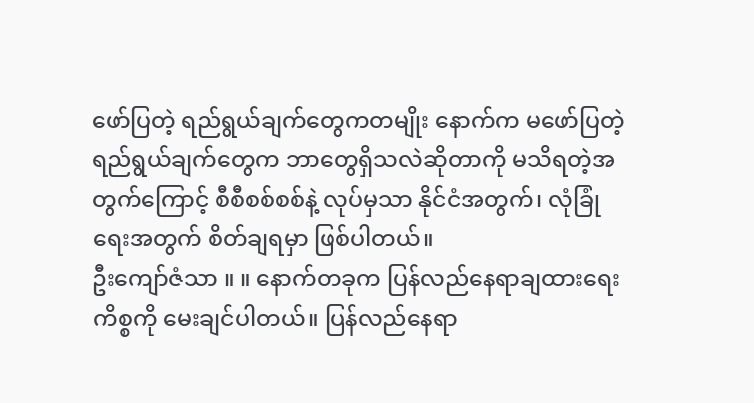ဖော်ပြတဲ့ ရည်ရွယ်ချက်တွေကတမျိုး နောက်က မဖော်ပြတဲ့ ရည်ရွယ်ချက်တွေက ဘာတွေရှိသလဲဆိုတာကို မသိရတဲ့အတွက်ကြောင့် စီစီစစ်စစ်နဲ့ လုပ်မှသာ နိုင်ငံအတွက်၊ လုံခြုံရေးအတွက် စိတ်ချရမှာ ဖြစ်ပါတယ်။
ဦးကျော်ဇံသာ ။ ။ နောက်တခုက ပြန်လည်နေရာချထားရေးကိစ္စကို မေးချင်ပါတယ်။ ပြန်လည်နေရာ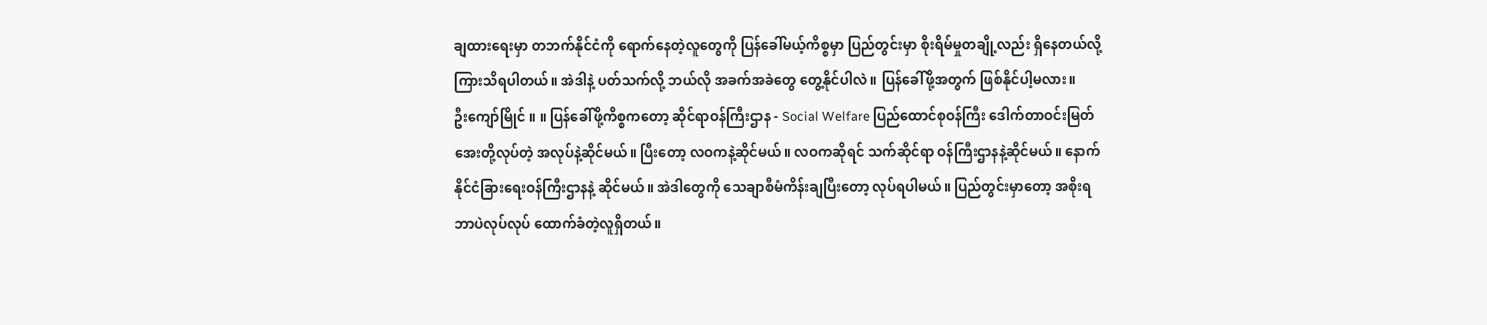ချထားရေးမှာ တဘက်နိုင်ငံကို ရောက်နေတဲ့လူတွေကို ပြန်ခေါ်မယ့်ကိစ္စမှာ ပြည်တွင်းမှာ စိုးရိမ်မှုတချို့လည်း ရှိနေတယ်လို့ ကြားသိရပါတယ်။ အဲဒါနဲ့ ပတ်သက်လို့ ဘယ်လို အခက်အခဲတွေ တွေ့နိုင်ပါလဲ။ ပြန်ခေါ်ဖို့အတွက် ဖြစ်နိုင်ပါ့မလား။
ဦးကျော်မြိုင် ။ ။ ပြန်ခေါ်ဖို့ကိစ္စကတော့ ဆိုင်ရာဝန်ကြီးဌာန - Social Welfare ပြည်ထောင်စုဝန်ကြီး ဒေါက်တာဝင်းမြတ်အေးတို့လုပ်တဲ့ အလုပ်နဲ့ဆိုင်မယ်။ ပြီးတော့ လဝကနဲ့ဆိုင်မယ်။ လဝကဆိုရင် သက်ဆိုင်ရာ ဝန်ကြီးဌာနနဲ့ဆိုင်မယ်။ နောက် နိုင်ငံခြားရေးဝန်ကြီးဌာနနဲ့ ဆိုင်မယ်။ အဲဒါတွေကို သေချာစီမံကိန်းချပြီးတော့ လုပ်ရပါမယ်။ ပြည်တွင်းမှာတော့ အစိုးရ ဘာပဲလုပ်လုပ် ထောက်ခံတဲ့လူရှိတယ်။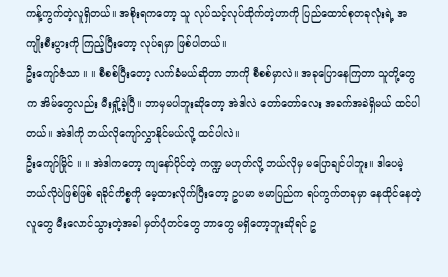ကန့်ကွက်တဲ့လူရှိတယ်။ အစိုးရကတော့ သူ လုပ်သင့်လုပ်ထိုက်တဲ့ဟာကို ပြည်ထောင်စုတခုလုံးရဲ့ အကျိုးစီးပွားကို ကြည့်ပြီးတော့ လုပ်ရမှာ ဖြစ်ပါတယ်။
ဦးကျော်ဇံသာ ။ ။ စီစစ်ပြီးတော့ လက်ခံမယ်ဆိုတာ ဘာကို စီစစ်မှာလဲ။ အခုပြောနေကြတာ သူတို့တွေက အိမ်တွေလည်း မီးရှို့ခဲ့ပြီ။ ဘာမှမပါဘူးဆိုတော့ အဲဒါလဲ တော်တော်လေး အခက်အခဲရှိမယ် ထင်ပါတယ်။ အဲဒါကို ဘယ်လိုကျော်လွှာနိုင်မယ်လို့ ထင်ပါလဲ။
ဦးကျော်မြိုင် ။ ။ အဲဒါကတော့ ကျနော်ပိုင်တဲ့ ကဏ္ဍ မဟုတ်လို့ ဘယ်လိုမှ မပြောချင်ပါဘူး။ ဒါပေမဲ့ ဘယ်လိုပဲဖြစ်ဖြစ် ရခိုင်ကိစ္စကို မေ့ထားလိုက်ပြီးတော့ ဥပမာ ဗမာပြည်က ရပ်ကွက်တခုမှာ နေထိုင်နေတဲ့လူတွေ မီးလောင်သွားတဲ့အခါ မှတ်ပုံတင်တွေ ဘာတွေ မရှိတော့ဘူးဆိုရင် ဥ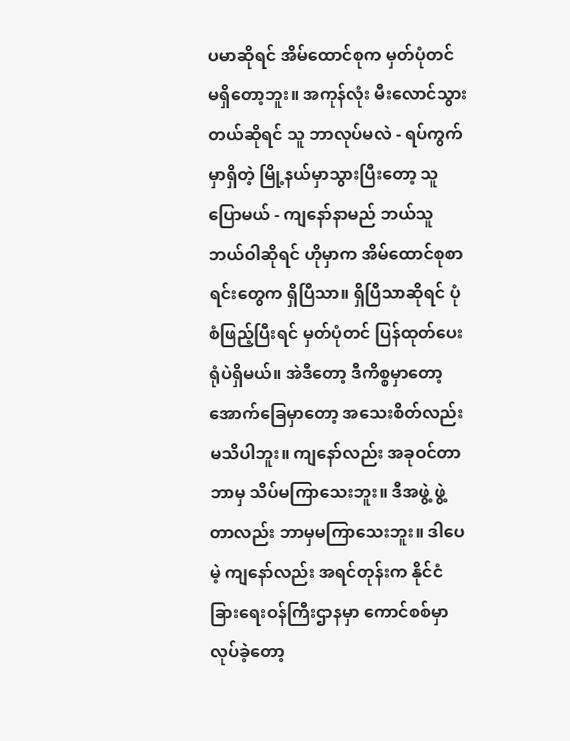ပမာဆိုရင် အိမ်ထောင်စုက မှတ်ပုံတင် မရှိတော့ဘူး။ အကုန်လုံး မီးလောင်သွားတယ်ဆိုရင် သူ ဘာလုပ်မလဲ - ရပ်ကွက်မှာရှိတဲ့ မြို့နယ်မှာသွားပြီးတော့ သူပြောမယ် - ကျနော်နာမည် ဘယ်သူဘယ်ဝါဆိုရင် ဟိုမှာက အိမ်ထောင်စုစာရင်းတွေက ရှိပြီသာ။ ရှိပြီသာဆိုရင် ပုံစံဖြည့်ပြီးရင် မှတ်ပုံတင် ပြန်ထုတ်ပေးရုံပဲရှိမယ်။ အဲဒီတော့ ဒီကိစ္စမှာတော့ အောက်ခြေမှာတော့ အသေးစိတ်လည်း မသိပါဘူး။ ကျနော်လည်း အခုဝင်တာ ဘာမှ သိပ်မကြာသေးဘူး။ ဒီအဖွဲ့ ဖွဲ့တာလည်း ဘာမှမကြာသေးဘူး။ ဒါပေမဲ့ ကျနော်လည်း အရင်တုန်းက နိုင်ငံခြားရေးဝန်ကြီးဌာနမှာ ကောင်စစ်မှာ လုပ်ခဲ့တော့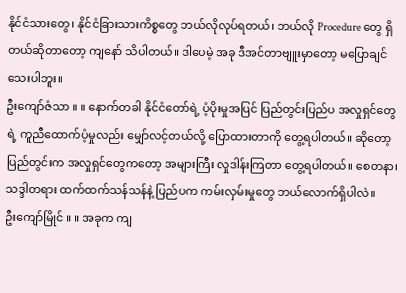နိုင်ငံသားတွေ၊ နိုင်ငံခြားသားကိစ္စတွေ ဘယ်လိုလုပ်ရတယ်၊ ဘယ်လို Procedure တွေ ရှိတယ်ဆိုတာတော့ ကျနော် သိပါတယ်။ ဒါပေမဲ့ အခု ဒီအင်တာဗျူးမှာတော့ မပြောချင်သေးပါဘူး။
ဦးကျော်ဇံသာ ။ ။ နောက်တခါ နိုင်ငံတော်ရဲ့ ပံ့ပိုးမှုအပြင် ပြည်တွင်းပြည်ပ အလှုရှင်တွေရဲ့ ကူညီထောက်ပံ့မှုလည်း မျှော်လင့်တယ်လို့ ပြောထားတာကို တွေ့ရပါတယ်။ ဆိုတော့ ပြည်တွင်းက အလှုရှင်တွေကတော့ အများကြီး လှုဒါန်းကြတာ တွေ့ရပါတယ်။ စေတနာ၊ သဒ္ဒါတရား ထက်ထက်သန်သန်နဲ့ ပြည်ပက ကမ်းလှမ်းမှုတွေ ဘယ်လောက်ရှိပါလဲ။
ဦးကျော်မြိုင် ။ ။ အခုက ကျ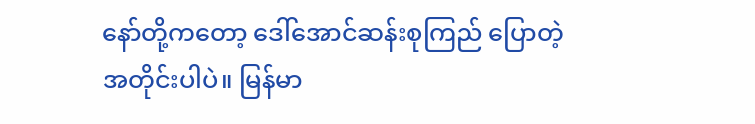နော်တို့ကတော့ ဒေါ်အောင်ဆန်းစုကြည် ပြောတဲ့အတိုင်းပါပဲ။ မြန်မာ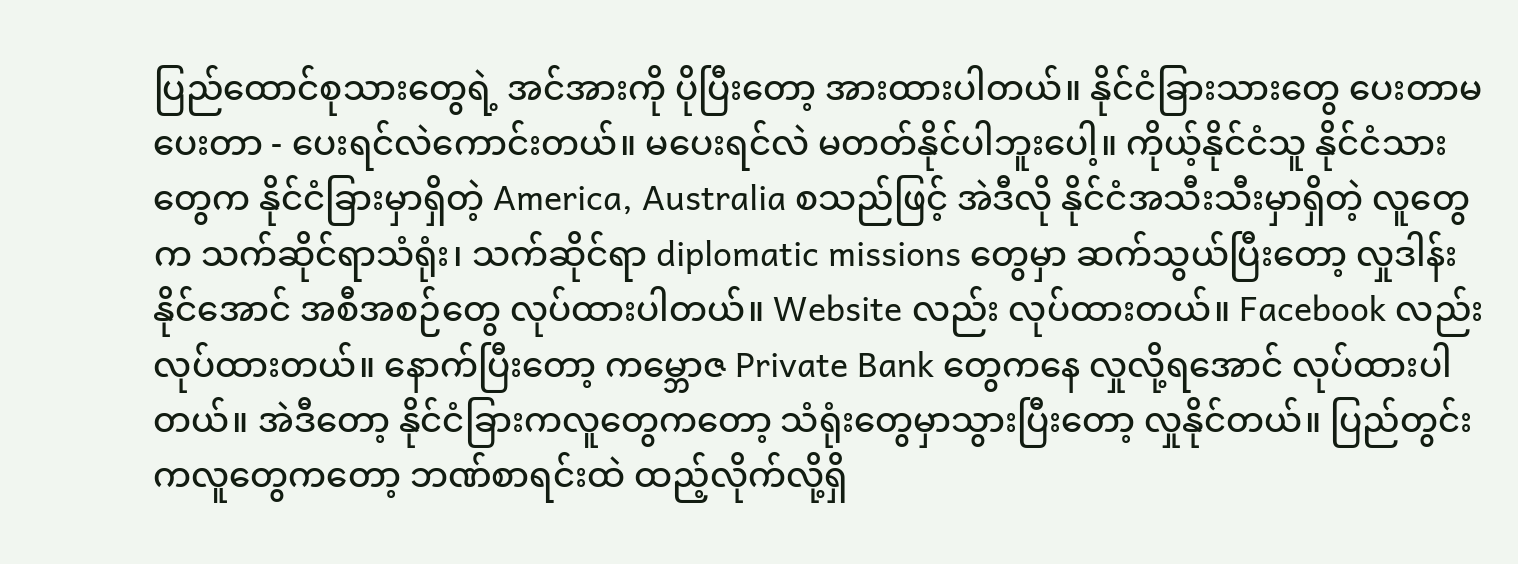ပြည်ထောင်စုသားတွေရဲ့ အင်အားကို ပိုပြီးတော့ အားထားပါတယ်။ နိုင်ငံခြားသားတွေ ပေးတာမပေးတာ - ပေးရင်လဲကောင်းတယ်။ မပေးရင်လဲ မတတ်နိုင်ပါဘူးပေါ့။ ကိုယ့်နိုင်ငံသူ နိုင်ငံသားတွေက နိုင်ငံခြားမှာရှိတဲ့ America, Australia စသည်ဖြင့် အဲဒီလို နိုင်ငံအသီးသီးမှာရှိတဲ့ လူတွေက သက်ဆိုင်ရာသံရုံး၊ သက်ဆိုင်ရာ diplomatic missions တွေမှာ ဆက်သွယ်ပြီးတော့ လှုဒါန်းနိုင်အောင် အစီအစဉ်တွေ လုပ်ထားပါတယ်။ Website လည်း လုပ်ထားတယ်။ Facebook လည်း လုပ်ထားတယ်။ နောက်ပြီးတော့ ကမ္ဘောဇ Private Bank တွေကနေ လှုလို့ရအောင် လုပ်ထားပါတယ်။ အဲဒီတော့ နိုင်ငံခြားကလူတွေကတော့ သံရုံးတွေမှာသွားပြီးတော့ လှုနိုင်တယ်။ ပြည်တွင်းကလူတွေကတော့ ဘဏ်စာရင်းထဲ ထည့်လိုက်လို့ရှိ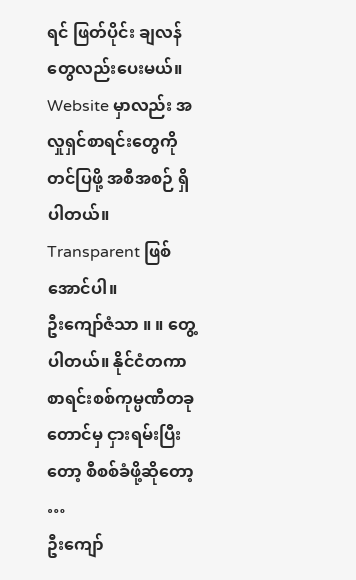ရင် ဖြတ်ပိုင်း ချလန်တွေလည်းပေးမယ်။ Website မှာလည်း အလှုရှင်စာရင်းတွေကို တင်ပြဖို့ အစီအစဉ် ရှိပါတယ်။ Transparent ဖြစ်အောင်ပါ။
ဦးကျော်ဇံသာ ။ ။ တွေ့ပါတယ်။ နိုင်ငံတကာ စာရင်းစစ်ကုမ္ပဏီတခုတောင်မှ ငှားရမ်းပြီးတော့ စီစစ်ခံဖို့ဆိုတော့ …
ဦးကျော်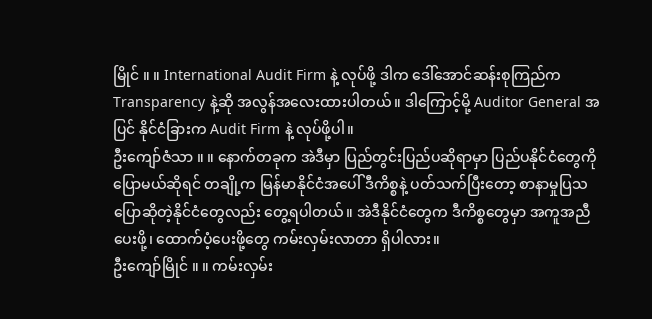မြိုင် ။ ။ International Audit Firm နဲ့ လုပ်ဖို့ ဒါက ဒေါ်အောင်ဆန်းစုကြည်က Transparency နဲ့ဆို အလွန်အလေးထားပါတယ်။ ဒါကြောင့်မို့ Auditor General အပြင် နိုင်ငံခြားက Audit Firm နဲ့ လုပ်ဖို့ပါ။
ဦးကျော်ဇံသာ ။ ။ နောက်တခုက အဲဒီမှာ ပြည်တွင်းပြည်ပဆိုရာမှာ ပြည်ပနိုင်ငံတွေကို ပြောမယ်ဆိုရင် တချို့က မြန်မာနိုင်ငံအပေါ် ဒီကိစ္စနဲ့ ပတ်သက်ပြီးတော့ စာနာမှုပြသ ပြောဆိုတဲ့နိုင်ငံတွေလည်း တွေ့ရပါတယ်။ အဲဒီနိုင်ငံတွေက ဒီကိစ္စတွေမှာ အကူအညီပေးဖို့၊ ထောက်ပံ့ပေးဖို့တွေ ကမ်းလှမ်းလာတာ ရှိပါလား။
ဦးကျော်မြိုင် ။ ။ ကမ်းလှမ်း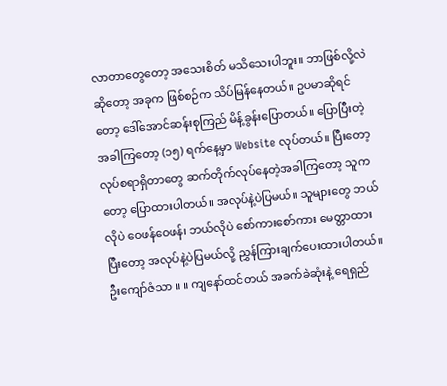လာတာတွေတော့ အသေးစိတ် မသိသေးပါဘူး။ ဘာဖြစ်လို့လဲဆိုတော့ အခုက ဖြစ်စဉ်က သိပ်မြန်နေတယ်။ ဥပမာဆိုရင်တော့ ဒေါ်အောင်ဆန်းစုကြည် မိန့်ခွန်းပြောတယ်။ ပြောပြီးတဲ့အခါကြတော့ (၁၅) ရက်နေ့မှာ Website လုပ်တယ်။ ပြီးတော့ လုပ်စရာရှိတာတွေ ဆက်တိုက်လုပ်နေတဲ့အခါကြတော့ သူကတော့ ပြောထားပါတယ်။ အလုပ်နဲ့ပဲပြမယ်။ သူများတွေ ဘယ်လိုပဲ ဝေဖန်ဝေဖန်၊ ဘယ်လိုပဲ စော်ကားစော်ကား မေတ္တာထားပြီးတော့ အလုပ်နဲ့ပဲပြမယ်လို့ ညွှန်ကြားချက်ပေးထားပါတယ်။
ဦးကျော်ဇံသာ ။ ။ ကျနော်ထင်တယ် အခက်ခဲဆုံးနဲ့ ရေရှည်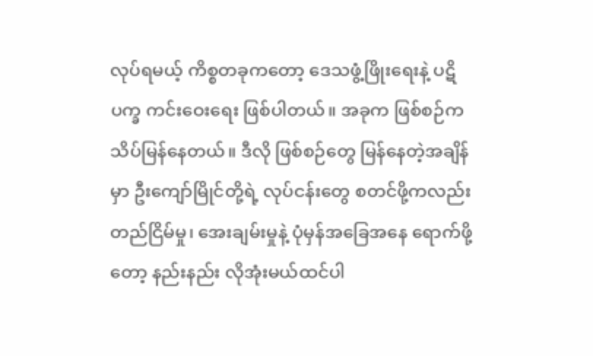လုပ်ရမယ့် ကိစ္စတခုကတော့ ဒေသဖွံ့ဖြိုးရေးနဲ့ ပဋိပက္ခ ကင်းဝေးရေး ဖြစ်ပါတယ်။ အခုက ဖြစ်စဉ်က သိပ်မြန်နေတယ်။ ဒီလို ဖြစ်စဉ်တွေ မြန်နေတဲ့အချိန်မှာ ဦးကျော်မြိုင်တို့ရဲ့ လုပ်ငန်းတွေ စတင်ဖို့ကလည်း တည်ငြိမ်မှု၊ အေးချမ်းမှုနဲ့ ပုံမှန်အခြေအနေ ရောက်ဖို့တော့ နည်းနည်း လိုအုံးမယ်ထင်ပါ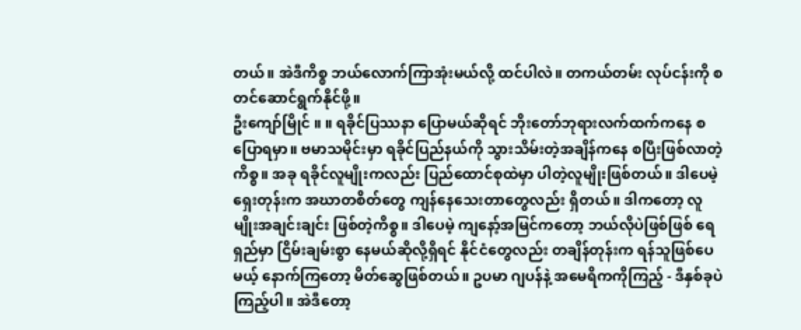တယ်။ အဲဒီကိစ္စ ဘယ်လောက်ကြာအုံးမယ်လို့ ထင်ပါလဲ။ တကယ်တမ်း လုပ်ငန်းကို စတင်ဆောင်ရွက်နိုင်ဖို့။
ဦးကျော်မြိုင် ။ ။ ရခိုင်ပြဿနာ ပြောမယ်ဆိုရင် ဘိုးတော်ဘုရားလက်ထက်ကနေ စပြောရမှာ။ ဗမာသမိုင်းမှာ ရခိုင်ပြည်နယ်ကို သွားသိမ်းတဲ့အချိန်ကနေ စပြီးဖြစ်လာတဲ့ကိစ္စ။ အခု ရခိုင်လူမျိုးကလည်း ပြည်ထောင်စုထဲမှာ ပါတဲ့လူမျိုးဖြစ်တယ်။ ဒါပေမဲ့ ရှေးတုန်းက အဃာတစိတ်တွေ ကျန်နေသေးတာတွေလည်း ရှိတယ်။ ဒါကတော့ လူမျိုးအချင်းချင်း ဖြစ်တဲ့ကိစ္စ။ ဒါပေမဲ့ ကျနော့်အမြင်ကတော့ ဘယ်လိုပဲဖြစ်ဖြစ် ရေရှည်မှာ ငြိမ်းချမ်းစွာ နေမယ်ဆိုလို့ရှိရင် နိုင်ငံတွေလည်း တချိန်တုန်းက ရန်သူဖြစ်ပေမယ့် နောက်ကြတော့ မိတ်ဆွေဖြစ်တယ်။ ဥပမာ ဂျပန်နဲ့ အမေရိကကိုကြည့် - ဒီနှစ်ခုပဲကြည့်ပါ။ အဲဒီတော့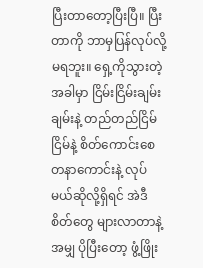ပြီးတာတော့ပြီးပြီ။ ပြီးတာကို ဘာမှပြန်လုပ်လို့ မရဘူး။ ရှေ့ကိုသွားတဲ့အခါမှာ ငြိမ်းငြိမ်းချမ်းချမ်းနဲ့ တည်တည်ငြိမ်ငြိမ်နဲ့ စိတ်ကောင်းစေတနာကောင်းနဲ့ လုပ်မယ်ဆိုလို့ရှိရင် အဲဒီစိတ်တွေ များလာတာနဲ့အမျှ ပိုပြီးတော့ ဖွံ့ဖြိုး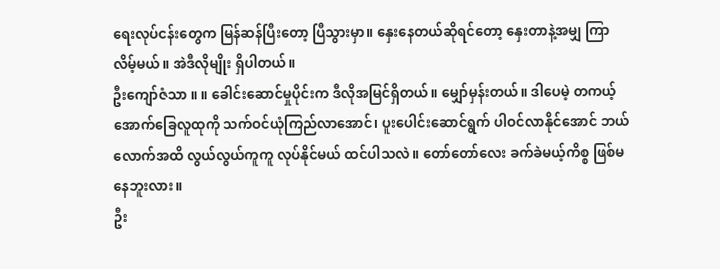ရေးလုပ်ငန်းတွေက မြန်ဆန်ပြီးတော့ ပြီသွားမှာ။ နှေးနေတယ်ဆိုရင်တော့ နှေးတာနဲ့အမျှ ကြာလိမ့်မယ်။ အဲဒီလိုမျိုး ရှိပါတယ်။
ဦးကျော်ဇံသာ ။ ။ ခေါင်းဆောင်မှုပိုင်းက ဒီလိုအမြင်ရှိတယ်။ မျှော်မှန်းတယ်။ ဒါပေမဲ့ တကယ့် အောက်ခြေလူထုကို သက်ဝင်ယုံကြည်လာအောင်၊ ပူးပေါင်းဆောင်ရွက် ပါဝင်လာနိုင်အောင် ဘယ်လောက်အထိ လွယ်လွယ်ကူကူ လုပ်နိုင်မယ် ထင်ပါသလဲ။ တော်တော်လေး ခက်ခဲမယ့်ကိစ္စ ဖြစ်မနေဘူးလား။
ဦး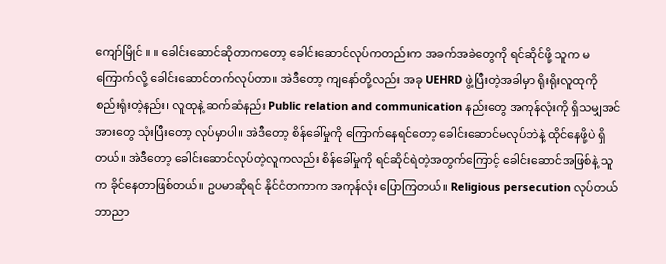ကျော်မြိုင် ။ ။ ခေါင်းဆောင်ဆိုတာကတော့ ခေါင်းဆောင်လုပ်ကတည်းက အခက်အခဲတွေကို ရင်ဆိုင်ဖို့ သူက မကြောက်လို့ ခေါင်းဆောင်တက်လုပ်တာ။ အဲဒီတော့ ကျနော်တို့လည်း အခု UEHRD ဖွဲ့ပြီးတဲ့အခါမှာ ရိုးရိုးလူထုကို စည်းရုံးတဲ့နည်း၊ လူထုနဲ့ ဆက်ဆံနည်း Public relation and communication နည်းတွေ အကုန်လုံးကို ရှိသမျှအင်အားတွေ သုံးပြီးတော့ လုပ်မှာပါ။ အဲဒီတော့ စိန်ခေါ်မှုကို ကြောက်နေရင်တော့ ခေါင်းဆောင်မလုပ်ဘဲနဲ့ ထိုင်နေဖို့ပဲ ရှိတယ်။ အဲဒီတော့ ခေါင်းဆောင်လုပ်တဲ့လူကလည်း စိန်ခေါ်မှုကို ရင်ဆိုင်ရဲတဲ့အတွက်ကြောင့် ခေါင်းဆောင်အဖြစ်နဲ့ သူက ခိုင်နေတာဖြစ်တယ်။ ဥပမာဆိုရင် နိုင်ငံတကာက အကုန်လုံး ပြောကြတယ်။ Religious persecution လုပ်တယ် ဘာညာ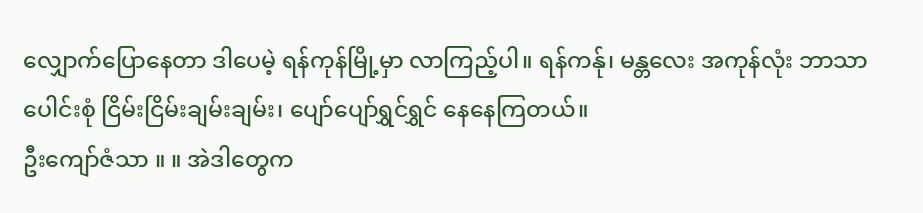လျှောက်ပြောနေတာ ဒါပေမဲ့ ရန်ကုန်မြို့မှာ လာကြည့်ပါ။ ရန်ကန်ု၊ မန္တလေး အကုန်လုံး ဘာသာပေါင်းစုံ ငြိမ်းငြိမ်းချမ်းချမ်း၊ ပျော်ပျော်ရွှင်ရွှင် နေနေကြတယ်။
ဦးကျော်ဇံသာ ။ ။ အဲဒါတွေက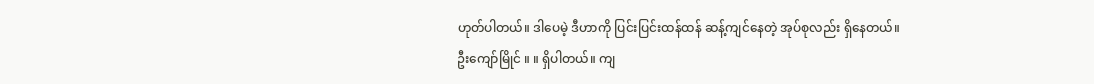ဟုတ်ပါတယ်။ ဒါပေမဲ့ ဒီဟာကို ပြင်းပြင်းထန်ထန် ဆန့်ကျင်နေတဲ့ အုပ်စုလည်း ရှိနေတယ်။
ဦးကျော်မြိုင် ။ ။ ရှိပါတယ်။ ကျ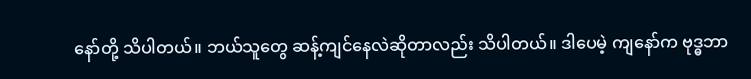နော်တို့ သိပါတယ်။ ဘယ်သူတွေ ဆန့်ကျင်နေလဲဆိုတာလည်း သိပါတယ်။ ဒါပေမဲ့ ကျနော်က ဗုဒ္ဓဘာ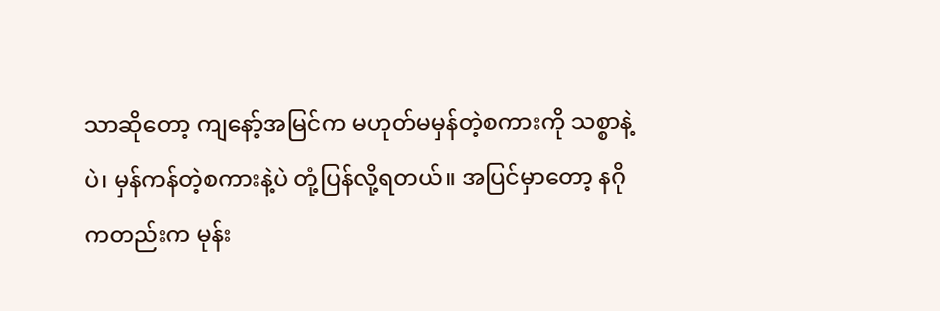သာဆိုတော့ ကျနော့်အမြင်က မဟုတ်မမှန်တဲ့စကားကို သစ္စာနဲ့ပဲ၊ မှန်ကန်တဲ့စကားနဲ့ပဲ တုံ့ပြန်လို့ရတယ်။ အပြင်မှာတော့ နဂိုကတည်းက မုန်း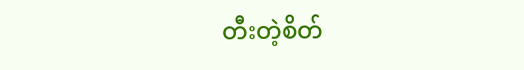တီးတဲ့စိတ်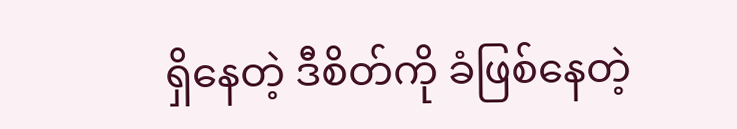ရှိနေတဲ့ ဒီစိတ်ကို ခံဖြစ်နေတဲ့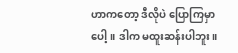ဟာကတော့ ဒီလိုပဲ ပြောကြမှာပေါ့။ ဒါက မထူးဆန်းပါဘူး။